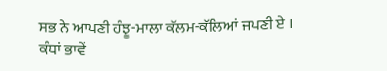ਸਭ ਨੇ ਆਪਣੀ ਹੰਝੂ-ਮਾਲਾ ਕੱਲਮ-ਕੱਲਿਆਂ ਜਪਣੀ ਏ ।
ਕੰਧਾਂ ਭਾਵੇਂ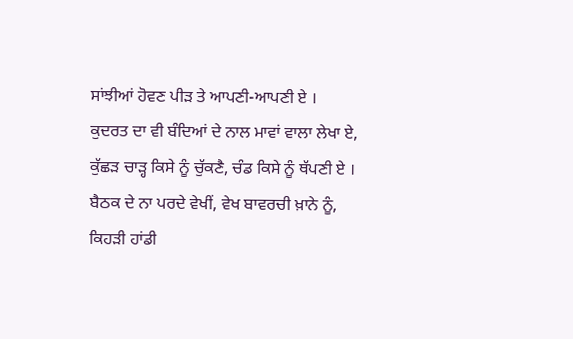ਸਾਂਝੀਆਂ ਹੋਵਣ ਪੀੜ ਤੇ ਆਪਣੀ-ਆਪਣੀ ਏ ।
ਕੁਦਰਤ ਦਾ ਵੀ ਬੰਦਿਆਂ ਦੇ ਨਾਲ ਮਾਵਾਂ ਵਾਲਾ ਲੇਖਾ ਏ,
ਕੁੱਛੜ ਚਾੜ੍ਹ ਕਿਸੇ ਨੂੰ ਚੁੱਕਣੈ, ਚੰਡ ਕਿਸੇ ਨੂੰ ਥੱਪਣੀ ਏ ।
ਬੈਠਕ ਦੇ ਨਾ ਪਰਦੇ ਵੇਖੀਂ, ਵੇਖ ਬਾਵਰਚੀ ਖ਼ਾਨੇ ਨੂੰ,
ਕਿਹੜੀ ਹਾਂਡੀ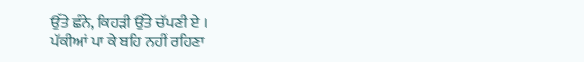ਉੱਤੇ ਛੰਨੇ, ਕਿਹੜੀ ਉੱਤੇ ਚੱਪਣੀ ਏ ।
ਪੱਕੀਆਂ ਪਾ ਕੇ ਬਹਿ ਨਹੀਂ ਰਹਿਣਾ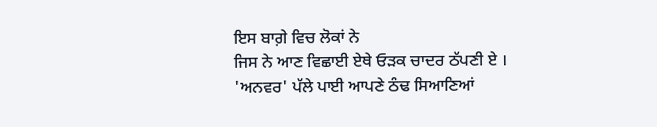ਇਸ ਬਾਗ਼ੇ ਵਿਚ ਲੋਕਾਂ ਨੇ
ਜਿਸ ਨੇ ਆਣ ਵਿਛਾਈ ਏਥੇ ਓੜਕ ਚਾਦਰ ਠੱਪਣੀ ਏ ।
'ਅਨਵਰ' ਪੱਲੇ ਪਾਈ ਆਪਣੇ ਠੰਢ ਸਿਆਣਿਆਂ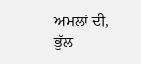ਅਮਲਾਂ ਦੀ,
ਭੁੱਲ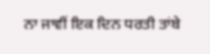ਨਾ ਜਾਵੀਂ ਇਕ ਦਿਨ ਧਰਤੀ ਤਾਂਬੇ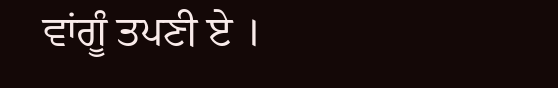ਵਾਂਗੂੰ ਤਪਣੀ ਏ ।